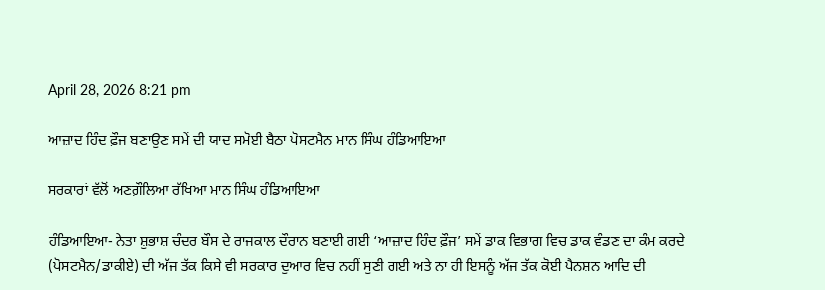April 28, 2026 8:21 pm

ਆਜ਼ਾਦ ਹਿੰਦ ਫ਼ੌਜ ਬਣਾਉਣ ਸਮੇਂ ਦੀ ਯਾਦ ਸਮੋਈ ਬੈਠਾ ਪੋਸਟਮੈਨ ਮਾਨ ਸਿੰਘ ਹੰਡਿਆਇਆ

ਸਰਕਾਰਾਂ ਵੱਲੋਂ ਅਣਗ਼ੌਲਿਆ ਰੱਖਿਆ ਮਾਨ ਸਿੰਘ ਹੰਡਿਆਇਆ

ਹੰਡਿਆਇਆ- ਨੇਤਾ ਸ਼ੁਭਾਸ਼ ਚੰਦਰ ਬੌਸ ਦੇ ਰਾਜਕਾਲ ਦੌਰਾਨ ਬਣਾਈ ਗਈ ‘ਆਜ਼ਾਦ ਹਿੰਦ ਫ਼ੌਜ’ ਸਮੇਂ ਡਾਕ ਵਿਭਾਗ ਵਿਚ ਡਾਕ ਵੰਡਣ ਦਾ ਕੰਮ ਕਰਦੇ (ਪੋਸਟਮੈਨ/ਡਾਕੀਏ) ਦੀ ਅੱਜ ਤੱਕ ਕਿਸੇ ਵੀ ਸਰਕਾਰ ਦੁਆਰ ਵਿਚ ਨਹੀਂ ਸੁਣੀ ਗਈ ਅਤੇ ਨਾ ਹੀ ਇਸਨੂੰ ਅੱਜ ਤੱਕ ਕੋਈ ਪੈਨਸ਼ਨ ਆਦਿ ਦੀ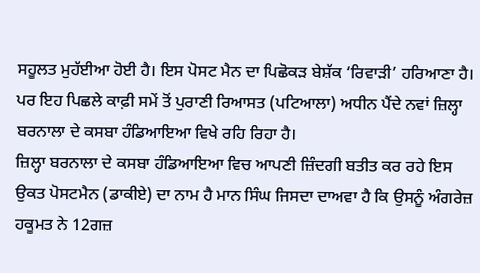ਸਹੂਲਤ ਮੁਹੱਈਆ ਹੋਈ ਹੈ। ਇਸ ਪੋਸਟ ਮੈਨ ਦਾ ਪਿਛੋਕੜ ਬੇਸ਼ੱਕ ‘ਰਿਵਾੜੀ’ ਹਰਿਆਣਾ ਹੈ। ਪਰ ਇਹ ਪਿਛਲੇ ਕਾਫ਼ੀ ਸਮੇਂ ਤੋਂ ਪੁਰਾਣੀ ਰਿਆਸਤ (ਪਟਿਆਲਾ) ਅਧੀਨ ਪੈਂਦੇ ਨਵਾਂ ਜ਼ਿਲ੍ਹਾ ਬਰਨਾਲਾ ਦੇ ਕਸਬਾ ਹੰਡਿਆਇਆ ਵਿਖੇ ਰਹਿ ਰਿਹਾ ਹੈ।
ਜ਼ਿਲ੍ਹਾ ਬਰਨਾਲਾ ਦੇ ਕਸਬਾ ਹੰਡਿਆਇਆ ਵਿਚ ਆਪਣੀ ਜ਼ਿੰਦਗੀ ਬਤੀਤ ਕਰ ਰਹੇ ਇਸ ਉਕਤ ਪੋਸਟਮੈਨ (ਡਾਕੀਏ) ਦਾ ਨਾਮ ਹੈ ਮਾਨ ਸਿੰਘ ਜਿਸਦਾ ਦਾਅਵਾ ਹੈ ਕਿ ਉਸਨੂੰ ਅੰਗਰੇਜ਼ ਹਕੂਮਤ ਨੇ 12ਗਜ਼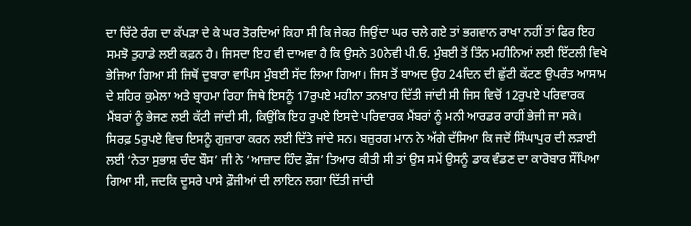ਦਾ ਚਿੱਟੇ ਰੰਗ ਦਾ ਕੱਪੜਾ ਦੇ ਕੇ ਘਰ ਤੋਰਦਿਆਂ ਕਿਹਾ ਸੀ ਕਿ ਜੇਕਰ ਜਿਉਂਦਾ ਘਰ ਚਲੇ ਗਏ ਤਾਂ ਭਗਵਾਨ ਰਾਖਾ ਨਹੀਂ ਤਾਂ ਫਿਰ ਇਹ ਸਮਝੋ ਤੁਹਾਡੇ ਲਈ ਕਫ਼ਨ ਹੈ। ਜਿਸਦਾ ਇਹ ਵੀ ਦਾਅਵਾ ਹੈ ਕਿ ਉਸਨੇ 30ਨੇਵੀ ਪੀ.ਓ. ਮੁੰਬਈ ਤੋਂ ਤਿੰਨ ਮਹੀਨਿਆਂ ਲਈ ਇੱਟਲੀ ਵਿਖੇ ਭੇਜਿਆ ਗਿਆ ਸੀ ਜਿਥੋਂ ਦੁਬਾਰਾ ਵਾਪਿਸ ਮੁੰਬਈ ਸੱਦ ਲਿਆ ਗਿਆ। ਜਿਸ ਤੋਂ ਬਾਅਦ ਉਹ 24ਦਿਨ ਦੀ ਛੁੱਟੀ ਕੱਟਣ ਉਪਰੰਤ ਆਸਾਮ ਦੇ ਸ਼ਹਿਰ ਕੁਮੇਲਾ ਅਤੇ ਬ੍ਰਾਹਮਾ ਰਿਹਾ ਜਿਥੇ ਇਸਨੂੰ 17ਰੁਪਏ ਮਹੀਨਾ ਤਨਖ਼ਾਹ ਦਿੱਤੀ ਜਾਂਦੀ ਸੀ ਜਿਸ ਵਿਚੋਂ 12ਰੁਪਏ ਪਰਿਵਾਰਕ ਮੈਂਬਰਾਂ ਨੂੰ ਭੇਜਣ ਲਈ ਕੱਟੀ ਜਾਂਦੀ ਸੀ, ਕਿਉਂਕਿ ਇਹ ਰੁਪਏ ਇਸਦੇ ਪਰਿਵਾਰਕ ਮੈਂਬਰਾਂ ਨੂੰ ਮਨੀ ਆਰਡਰ ਰਾਹੀਂ ਭੇਜੀ ਜਾ ਸਕੇ। ਸਿਰਫ਼ 5ਰੁਪਏ ਵਿਚ ਇਸਨੂੰ ਗੁਜ਼ਾਰਾ ਕਰਨ ਲਈ ਦਿੱਤੇ ਜਾਂਦੇ ਸਨ। ਬਜ਼ੁਰਗ ਮਾਨ ਨੇ ਅੱਗੇ ਦੱਸਿਆ ਕਿ ਜਦੋਂ ਸਿੰਘਾਪੁਰ ਦੀ ਲੜਾਈ ਲਈ ‘ਨੇਤਾ ਸੁਭਾਸ਼ ਚੰਦ ਬੌਸ’ ਜੀ ਨੇ ‘ਆਜ਼ਾਦ ਹਿੰਦ ਫ਼ੌਜ’ ਤਿਆਰ ਕੀਤੀ ਸੀ ਤਾਂ ਉਸ ਸਮੇਂ ਉਸਨੂੰ ਡਾਕ ਵੰਡਣ ਦਾ ਕਾਰੋਬਾਰ ਸੌਂਪਿਆ ਗਿਆ ਸੀ, ਜਦਕਿ ਦੂਸਰੇ ਪਾਸੇ ਫ਼ੌਜੀਆਂ ਦੀ ਲਾਇਨ ਲਗਾ ਦਿੱਤੀ ਜਾਂਦੀ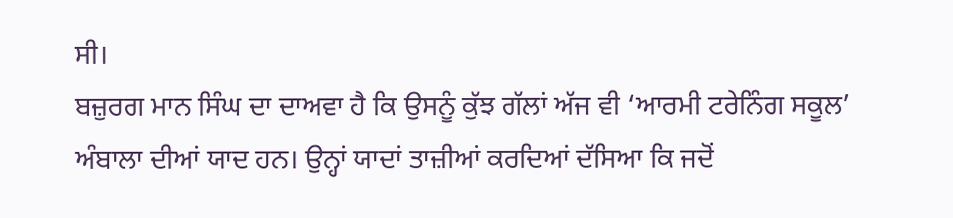ਸੀ।
ਬਜ਼ੁਰਗ ਮਾਨ ਸਿੰਘ ਦਾ ਦਾਅਵਾ ਹੈ ਕਿ ਉਸਨੂੰ ਕੁੱਝ ਗੱਲਾਂ ਅੱਜ ਵੀ ‘ਆਰਮੀ ਟਰੇਨਿੰਗ ਸਕੂਲ’ ਅੰਬਾਲਾ ਦੀਆਂ ਯਾਦ ਹਨ। ਉਨ੍ਹਾਂ ਯਾਦਾਂ ਤਾਜ਼ੀਆਂ ਕਰਦਿਆਂ ਦੱਸਿਆ ਕਿ ਜਦੋਂ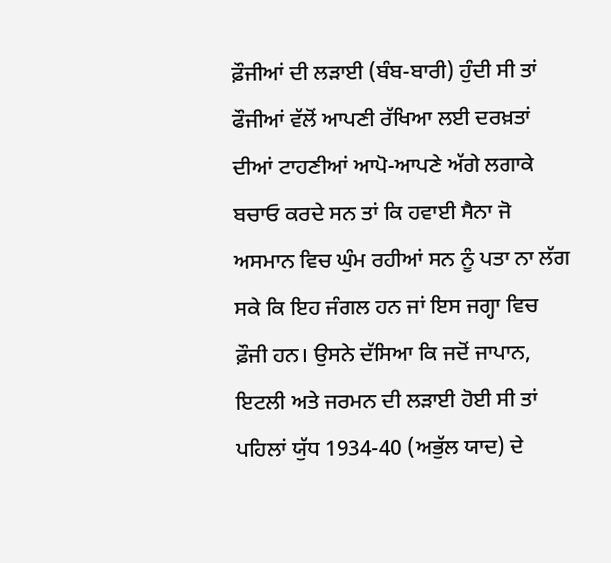ਫ਼ੌਜੀਆਂ ਦੀ ਲੜਾਈ (ਬੰਬ-ਬਾਰੀ) ਹੁੰਦੀ ਸੀ ਤਾਂ ਫੌਜੀਆਂ ਵੱਲੋਂ ਆਪਣੀ ਰੱਖਿਆ ਲਈ ਦਰਖ਼ਤਾਂ ਦੀਆਂ ਟਾਹਣੀਆਂ ਆਪੋ-ਆਪਣੇ ਅੱਗੇ ਲਗਾਕੇ ਬਚਾਓ ਕਰਦੇ ਸਨ ਤਾਂ ਕਿ ਹਵਾਈ ਸੈਨਾ ਜੋ ਅਸਮਾਨ ਵਿਚ ਘੁੰਮ ਰਹੀਆਂ ਸਨ ਨੂੰ ਪਤਾ ਨਾ ਲੱਗ ਸਕੇ ਕਿ ਇਹ ਜੰਗਲ ਹਨ ਜਾਂ ਇਸ ਜਗ੍ਹਾ ਵਿਚ ਫ਼ੌਜੀ ਹਨ। ਉਸਨੇ ਦੱਸਿਆ ਕਿ ਜਦੋਂ ਜਾਪਾਨ, ਇਟਲੀ ਅਤੇ ਜਰਮਨ ਦੀ ਲੜਾਈ ਹੋਈ ਸੀ ਤਾਂ ਪਹਿਲਾਂ ਯੁੱਧ 1934-40 (ਅਭੁੱਲ ਯਾਦ) ਦੇ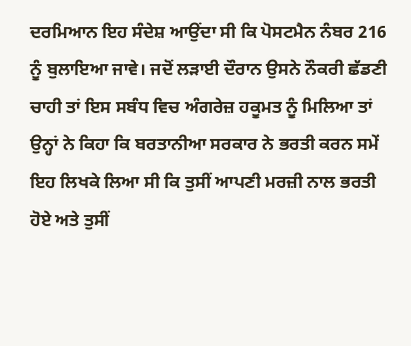ਦਰਮਿਆਨ ਇਹ ਸੰਦੇਸ਼ ਆਉਂਦਾ ਸੀ ਕਿ ਪੋਸਟਮੈਨ ਨੰਬਰ 216 ਨੂੰ ਬੁਲਾਇਆ ਜਾਵੇ। ਜਦੋਂ ਲੜਾਈ ਦੌਰਾਨ ਉਸਨੇ ਨੌਕਰੀ ਛੱਡਣੀ ਚਾਹੀ ਤਾਂ ਇਸ ਸਬੰਧ ਵਿਚ ਅੰਗਰੇਜ਼ ਹਕੂਮਤ ਨੂੰ ਮਿਲਿਆ ਤਾਂ ਉਨ੍ਹਾਂ ਨੇ ਕਿਹਾ ਕਿ ਬਰਤਾਨੀਆ ਸਰਕਾਰ ਨੇ ਭਰਤੀ ਕਰਨ ਸਮੇਂ ਇਹ ਲਿਖਕੇ ਲਿਆ ਸੀ ਕਿ ਤੁਸੀਂ ਆਪਣੀ ਮਰਜ਼ੀ ਨਾਲ ਭਰਤੀ ਹੋਏ ਅਤੇ ਤੁਸੀਂ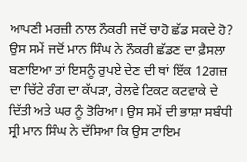ਆਪਣੀ ਮਰਜ਼ੀ ਨਾਲ ਨੌਕਰੀ ਜਦੋਂ ਚਾਹੋ ਛੱਡ ਸਕਦੇ ਹੋ? ਉਸ ਸਮੇਂ ਜਦੋਂ ਮਾਨ ਸਿੰਘ ਨੇ ਨੌਕਰੀ ਛੱਡਣ ਦਾ ਫ਼ੈਸਲਾ ਬਣਾਇਆ ਤਾਂ ਇਸਨੂੰ ਰੁਪਏ ਦੇਣ ਦੀ ਥਾਂ ਇੱਕ 12ਗਜ਼ ਦਾ ਚਿੱਟੇ ਰੰਗ ਦਾ ਕੱਪੜਾ, ਰੇਲਵੇ ਟਿਕਟ ਕਟਵਾਕੇ ਦੇ ਦਿੱਤੀ ਅਤੇ ਘਰ ਨੂੰ ਤੋਰਿਆ। ਉਸ ਸਮੇਂ ਦੀ ਭਾਸ਼ਾ ਸਬੰਧੀ ਸ੍ਰੀ ਮਾਨ ਸਿੰਘ ਨੇ ਦੱਸਿਆ ਕਿ ਉਸ ਟਾਇਮ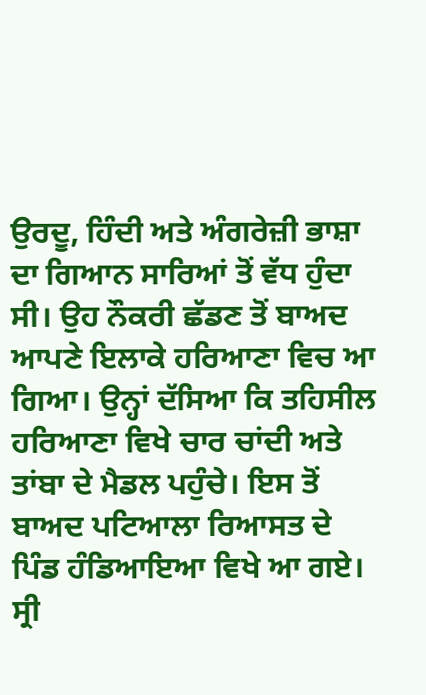ਉਰਦੂ, ਹਿੰਦੀ ਅਤੇ ਅੰਗਰੇਜ਼ੀ ਭਾਸ਼ਾ ਦਾ ਗਿਆਨ ਸਾਰਿਆਂ ਤੋਂ ਵੱਧ ਹੁੰਦਾ ਸੀ। ਉਹ ਨੌਕਰੀ ਛੱਡਣ ਤੋਂ ਬਾਅਦ ਆਪਣੇ ਇਲਾਕੇ ਹਰਿਆਣਾ ਵਿਚ ਆ ਗਿਆ। ਉਨ੍ਹਾਂ ਦੱਸਿਆ ਕਿ ਤਹਿਸੀਲ ਹਰਿਆਣਾ ਵਿਖੇ ਚਾਰ ਚਾਂਦੀ ਅਤੇ ਤਾਂਬਾ ਦੇ ਮੈਡਲ ਪਹੁੰਚੇ। ਇਸ ਤੋਂ ਬਾਅਦ ਪਟਿਆਲਾ ਰਿਆਸਤ ਦੇ ਪਿੰਡ ਹੰਡਿਆਇਆ ਵਿਖੇ ਆ ਗਏ।
ਸ੍ਰੀ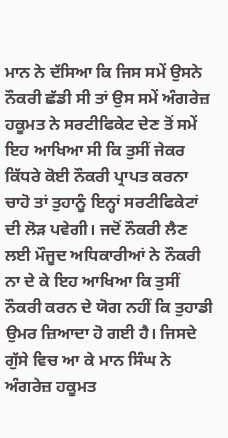ਮਾਨ ਨੇ ਦੱਸਿਆ ਕਿ ਜਿਸ ਸਮੇਂ ਉਸਨੇ ਨੌਕਰੀ ਛੱਡੀ ਸੀ ਤਾਂ ਉਸ ਸਮੇਂ ਅੰਗਰੇਜ਼ ਹਕੂਮਤ ਨੇ ਸਰਟੀਫਿਕੇਟ ਦੇਣ ਤੋਂ ਸਮੇਂ ਇਹ ਆਖਿਆ ਸੀ ਕਿ ਤੁਸੀਂ ਜੇਕਰ ਕਿੱਧਰੇ ਕੋਈ ਨੌਕਰੀ ਪ੍ਰਾਪਤ ਕਰਨਾ ਚਾਹੋ ਤਾਂ ਤੁਹਾਨੂੰ ਇਨ੍ਹਾਂ ਸਰਟੀਫਿਕੇਟਾਂ ਦੀ ਲੋੜ ਪਵੇਗੀ। ਜਦੋਂ ਨੌਕਰੀ ਲੈਣ ਲਈ ਮੌਜੂਦ ਅਧਿਕਾਰੀਆਂ ਨੇ ਨੌਕਰੀ ਨਾ ਦੇ ਕੇ ਇਹ ਆਖਿਆ ਕਿ ਤੁਸੀਂ ਨੌਕਰੀ ਕਰਨ ਦੇ ਯੋਗ ਨਹੀਂ ਕਿ ਤੁਹਾਡੀ ਉਮਰ ਜ਼ਿਆਦਾ ਹੋ ਗਈ ਹੈ। ਜਿਸਦੇ ਗੁੱਸੇ ਵਿਚ ਆ ਕੇ ਮਾਨ ਸਿੰਘ ਨੇ ਅੰਗਰੇਜ਼ ਹਕੂਮਤ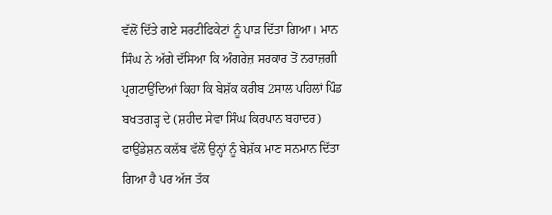ਵੱਲੋਂ ਦਿੱਤੇ ਗਏ ਸਰਟੀਫਿਕੇਟਾਂ ਨੂੰ ਪਾੜ ਦਿੱਤਾ ਗਿਆ। ਮਾਨ ਸਿੰਘ ਨੇ ਅੱਗੇ ਦੱਸਿਆ ਕਿ ਅੰਗਰੇਜ਼ ਸਰਕਾਰ ਤੋਂ ਨਰਾਜ਼ਗੀ ਪ੍ਰਗਟਾਉਂਦਿਆਂ ਕਿਹਾ ਕਿ ਬੇਸ਼ੱਕ ਕਰੀਬ 2ਸਾਲ ਪਹਿਲਾਂ ਪਿੰਡ ਬਖਤਗੜ੍ਹ ਦੇ (ਸ਼ਹੀਦ ਸੇਵਾ ਸਿੰਘ ਕਿਰਪਾਨ ਬਹਾਦਰ) ਫਾਉਂਡੇਸ਼ਨ ਕਲੱਬ ਵੱਲੋਂ ਉਨ੍ਹਾਂ ਨੂੰ ਬੇਸ਼ੱਕ ਮਾਣ ਸਨਮਾਨ ਦਿੱਤਾ ਗਿਆ ਹੈ ਪਰ ਅੱਜ ਤੱਕ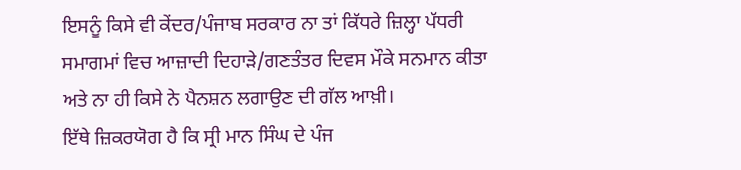ਇਸਨੂੰ ਕਿਸੇ ਵੀ ਕੇਂਦਰ/ਪੰਜਾਬ ਸਰਕਾਰ ਨਾ ਤਾਂ ਕਿੱਧਰੇ ਜ਼ਿਲ੍ਹਾ ਪੱਧਰੀ ਸਮਾਗਮਾਂ ਵਿਚ ਆਜ਼ਾਦੀ ਦਿਹਾੜੇ/ਗਣਤੰਤਰ ਦਿਵਸ ਮੌਕੇ ਸਨਮਾਨ ਕੀਤਾ ਅਤੇ ਨਾ ਹੀ ਕਿਸੇ ਨੇ ਪੈਨਸ਼ਨ ਲਗਾਉਣ ਦੀ ਗੱਲ ਆਖ਼ੀ।
ਇੱਥੇ ਜ਼ਿਕਰਯੋਗ ਹੈ ਕਿ ਸ੍ਰੀ ਮਾਨ ਸਿੰਘ ਦੇ ਪੰਜ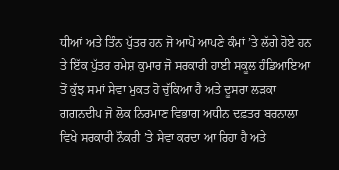ਧੀਆਂ ਅਤੇ ਤਿੰਨ ਪੁੱਤਰ ਹਨ ਜੋ ਆਪੋ ਆਪਣੇ ਕੰਮਾਂ ’ਤੇ ਲੱਗੇ ਹੋਏ ਹਨ ਤੇ ਇੱਕ ਪੁੱਤਰ ਰਮੇਸ਼ ਕੁਮਾਰ ਜੋ ਸਰਕਾਰੀ ਹਾਈ ਸਕੂਲ ਹੰਡਿਆਇਆ ਤੋਂ ਕੁੱਝ ਸਮਾਂ ਸੇਵਾ ਮੁਕਤ ਹੋ ਚੁੱਕਿਆ ਹੈ ਅਤੇ ਦੂਸਰਾ ਲੜਕਾ ਗਗਨਦੀਪ ਜੋ ਲੋਕ ਨਿਰਮਾਣ ਵਿਭਾਗ ਅਧੀਨ ਦਫ਼ਤਰ ਬਰਨਾਲਾ ਵਿਖੇ ਸਰਕਾਰੀ ਨੌਕਰੀ ’ਤੇ ਸੇਵਾ ਕਰਦਾ ਆ ਰਿਹਾ ਹੈ ਅਤੇ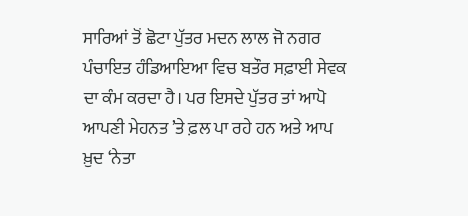ਸਾਰਿਆਂ ਤੋਂ ਛੋਟਾ ਪੁੱਤਰ ਮਦਨ ਲਾਲ ਜੋ ਨਗਰ ਪੰਚਾਇਤ ਹੰਡਿਆਇਆ ਵਿਚ ਬਤੌਰ ਸਫ਼ਾਈ ਸੇਵਕ ਦਾ ਕੰਮ ਕਰਦਾ ਹੈ। ਪਰ ਇਸਦੇ ਪੁੱਤਰ ਤਾਂ ਆਪੋ ਆਪਣੀ ਮੇਹਨਤ ’ਤੇ ਫ਼ਲ ਪਾ ਰਹੇ ਹਨ ਅਤੇ ਆਪ ਖ਼ੁਦ ‘ਨੇਤਾ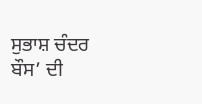ਸੁਭਾਸ਼ ਚੰਦਰ ਬੌਸ’ ਦੀ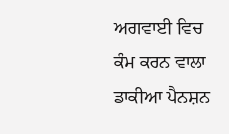ਅਗਵਾਈ ਵਿਚ ਕੰਮ ਕਰਨ ਵਾਲਾ ਡਾਕੀਆ ਪੈਨਸ਼ਨ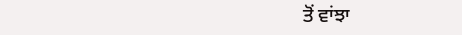ਤੋਂ ਵਾਂਝਾ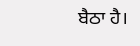ਬੈਠਾ ਹੈ।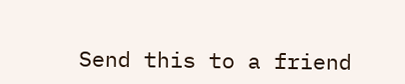Send this to a friend